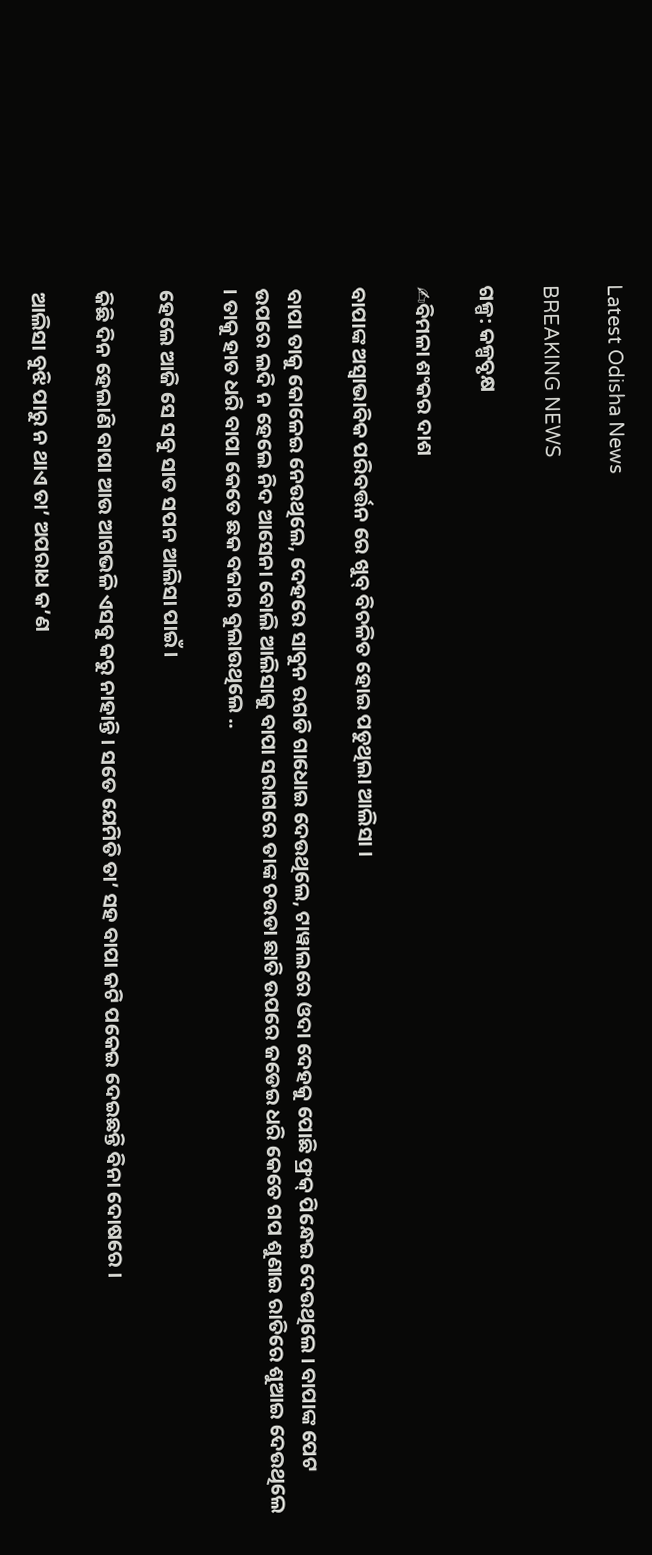Latest Odisha News

BREAKING NEWS

ଗଳ୍ପ: କଳ୍ପବୃକ୍ଷ

✍ବିମଳା ଶଂକର ଦାଶ

ବାପାଙ୍କ ଅସ୍ୱାଭାବିକ ପରିବର୍ତ୍ତନ ରେ ଖୁବ୍ ବିଚଳିତ ହୋଇ ପଡୁଥିଲା ଆଲିସା ।

ବାପା ତାକୁ କୋଳେଇ ନେଉଥିଲେ, ଦେହରେ ସାବୁନ ରଗଡି ଗାଧୋଇ ଦେଉଥିଲେ, ଟାୱାଲରେ ଓଦା ଦେହକୁ ପୋଛି ଫ୍ରକ୍ ପିନ୍ଧେଇ ଦେଉଥିଲେ । ବାପାଙ୍କ ପେଟ ଉପରେ ଲଦି ନ ହେଲେ ନିଦ ଆସେନା ବୋଲି ଆଲିସାକୁ ବାପା ସରାଗରେ ତାଙ୍କ ଚଉଡା ଛାତି ଉପରେ ଜଡେଇ ଧରି କେତେ ଗପ ଶୁଣାଇ ରାତିରେ ଶୁଆଇ ଦେଉଥିଲେ । ତାକୁ ହାତ ଧରି ବାପା କେତେ ଛକ ବଜାର ବୁଲାଉଥିଲେ ..

ହେଲେ ଆଜି ସେ ସବୁ ସାତ ସପନ ଆଲିସା ପାଇଁ ।

କିଛି ଦିନ ହେଲାଣି ବାପା ଆଉ ଆଗଭଳି ଏସବୁ କରୁ ନାହାନ୍ତି । ସତେ ଯେମିତି ତା’ ସହ ବାପା କଟି ପକେଇ ଦେଇଛନ୍ତି ବିନା ଦୋଷରେ ।

ଆଲିସା ବୁଝି ପାରୁ ନ ଥାଏ ତା’ ଅପରାଧ କ’ଣ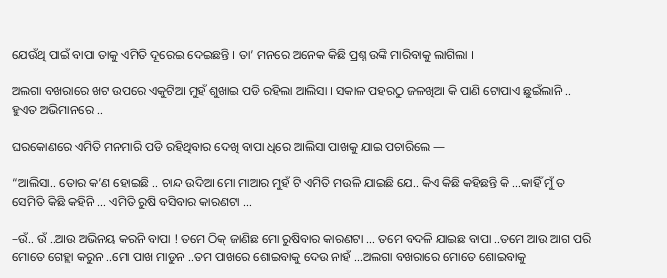ଯେଉଁଥି ପାଇଁ ବାପା ତାକୁ ଏମିତି ଦୂରେଇ ଦେଇଛନ୍ତି । ତା’ ମନରେ ଅନେକ କିଛି ପ୍ରଶ୍ନ ଉଙ୍କି ମାରିବାକୁ ଲାଗିଲା ।

ଅଲଗା ବଖରାରେ ଖଟ ଉପରେ ଏକୁଟିଆ ମୁହଁ ଶୁଖାଇ ପଡି ରହିଲା ଆଲିସା । ସକାଳ ପହରଠୁ ଜଳଖିଆ କି ପାଣି ଟୋପାଏ ଛୁଇଁଲାନି .. ହୁଏତ ଅଭିମାନରେ ..

ଘରକୋଣରେ ଏମିତି ମନମାରି ପଡି ରହିଥିବାର ଦେଖି ବାପା ଧିରେ ଆଲିସା ପାଖକୁ ଯାଇ ପଚାରିଲେ —

“ଆଲିସା.. ତୋର କ’ଣ ହୋଇଛି .. ଚାନ୍ଦ ଉଦିଆ ମୋ ମାଆର ମୁହଁ ଟି ଏମିତି ମଉଳି ଯାଇଛି ଯେ.. କିଏ କିଛି କହିଛନ୍ତି କି …କାହିଁ ମୁଁ ତ ସେମିତି କିଛି କହିନି … ଏମିତି ରୁଷି ବସିବାର କାରଣଟା …

–ଉଁ.. ଉଁ ..ଆଉ ଅଭିନୟ କରନି ବାପା ! ତମେ ଠିକ୍ ଜାଣିଛ ମୋ ରୁଷିବାର କାରଣଟା … ତମେ ବଦଳି ଯାଇଛ ବାପା ..ତମେ ଆଉ ଆଗ ପରି ମୋତେ ଗେହ୍ଲା କରୁନ ..ମୋ ପାଖ ମାଡୁନ ..ତମ ପାଖରେ ଶୋଇବାକୁ ଦେଉ ନାହଁ …ଅଲଗା ବଖରାରେ ମୋତେ ଶୋଇବାକୁ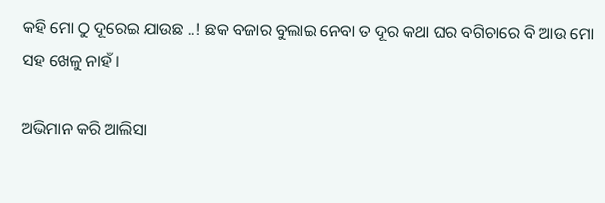କହି ମୋ ଠୁ ଦୂରେଇ ଯାଉଛ ..! ଛକ ବଜାର ବୁଲାଇ ନେବା ତ ଦୂର କଥା ଘର ବଗିଚାରେ ବି ଆଉ ମୋ ସହ ଖେଳୁ ନାହଁ ।

ଅଭିମାନ କରି ଆଲିସା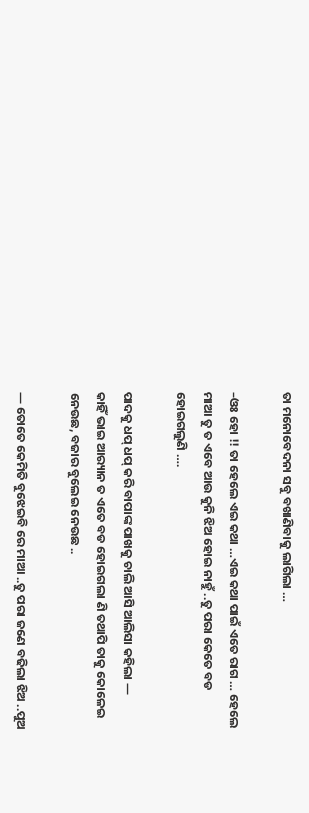ତା ମନୋବେଦନା ସବୁ ବଖାଣିବାକୁ ଲାଗିଲା …

–ଓଃ ହୋ !! ତା ହେଲେ ଏଇ କଥା …ଏଇ କଥା ପାଇଁ ଏତେ ରାଗ … ହେଲେ ମାଆ ତୁ ତ ଏବେ ଆଉ କୁନି ଝିଅ ହୋଇ ନାହୁଁ ..ତୁ ପରା କେତେ ବଡ ହୋଇଗଲୁଣି ….

ପାଦକୁ ଧପ୍ ଧପ୍ କରି ବାପାଙ୍କ ପାଖକୁ ଚାଲି ଆସି ଆଲିସା କହିଲା —
କାହିଁ ଭାଇ ଆର‌୍ୟାନ ତ ଏତେ ବଡ ହୋଇଗଲା ଣି ତଥାପି ତାକୁ କୋଳେଇ ନେଉଛ, ବଜାର ବୁଲେଇ ନେଉଛ ..

— ତୋତେ କେମିତି ବୁଝେଇବି ରେ ମାଆ ..ତୁ ପରା ଜଣେ ବଢିଲା ଝିଅ ..ପୁଅ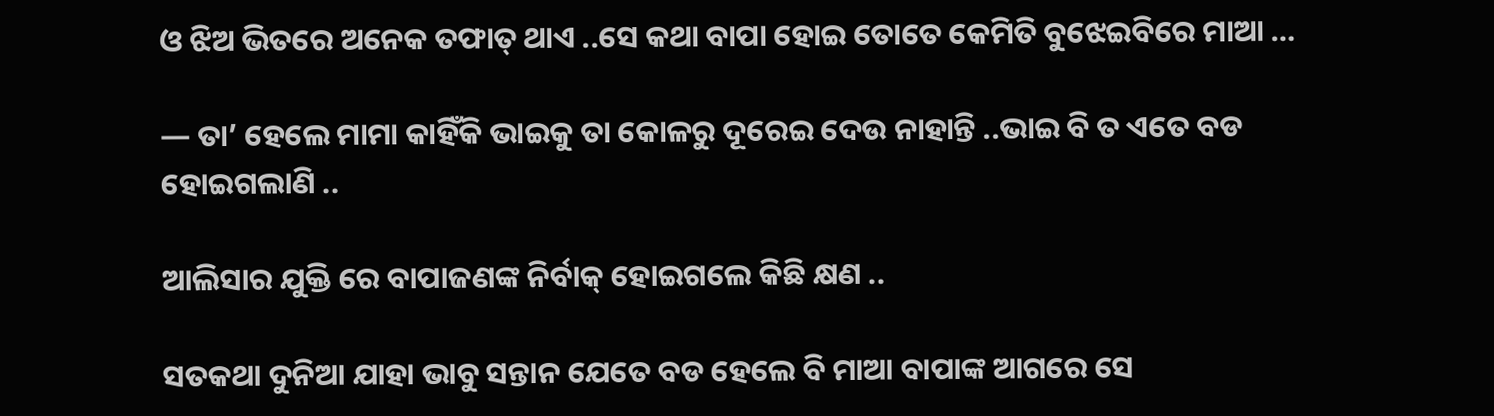ଓ ଝିଅ ଭିତରେ ଅନେକ ତଫାତ୍ ଥାଏ ..ସେ କଥା ବାପା ହୋଇ ତୋତେ କେମିତି ବୁଝେଇବିରେ ମାଆ …

— ତା’ ହେଲେ ମାମା କାହିଁକି ଭାଇକୁ ତା କୋଳରୁ ଦୂରେଇ ଦେଉ ନାହାନ୍ତି ..ଭାଇ ବି ତ ଏତେ ବଡ ହୋଇଗଲାଣି ..

ଆଲିସାର ଯୁକ୍ତି ରେ ବାପାଜଣଙ୍କ ନିର୍ବାକ୍ ହୋଇଗଲେ କିଛି କ୍ଷଣ ..

ସତକଥା ଦୁନିଆ ଯାହା ଭାବୁ ସନ୍ତାନ ଯେତେ ବଡ ହେଲେ ବି ମାଆ ବାପାଙ୍କ ଆଗରେ ସେ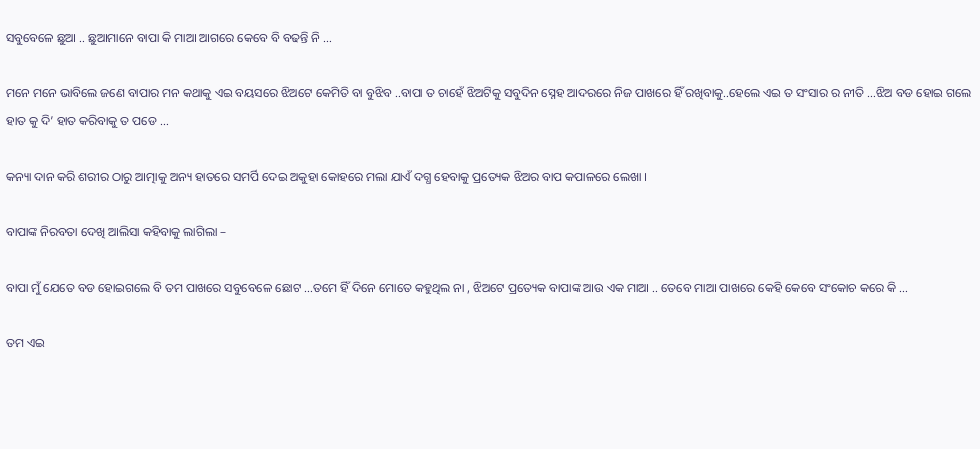ସବୁବେଳେ ଛୁଆ .. ଛୁଆମାନେ ବାପା କି ମାଆ ଆଗରେ କେବେ ବି ବଢନ୍ତି ନି …

ମନେ ମନେ ଭାବିଲେ ଜଣେ ବାପାର ମନ କଥାକୁ ଏଇ ବୟସରେ ଝିଅଟେ କେମିତି ବା ବୁଝିବ ..ବାପା ତ ଚାହେଁ ଝିଅଟିକୁ ସବୁଦିନ ସ୍ନେହ ଆଦରରେ ନିଜ ପାଖରେ ହିଁ ରଖିବାକୁ..ହେଲେ ଏଇ ତ ସଂସାର ର ନୀତି …ଝିଅ ବଡ ହୋଇ ଗଲେ ହାତ କୁ ଦି’ ହାତ କରିବାକୁ ତ ପଡେ …

କନ୍ୟା ଦାନ କରି ଶରୀର ଠାରୁ ଆତ୍ମାକୁ ଅନ୍ୟ ହାତରେ ସମର୍ପି ଦେଇ ଅକୁହା କୋହରେ ମଲା ଯାଏଁ ଦଗ୍ଧ ହେବାକୁ ପ୍ରତ୍ୟେକ ଝିଅର ବାପ କପାଳରେ ଲେଖା ।

ବାପାଙ୍କ ନିରବତା ଦେଖି ଆଲିସା କହିବାକୁ ଲାଗିଲା –

ବାପା ମୁଁ ଯେତେ ବଡ ହୋଇଗଲେ ବି ତମ ପାଖରେ ସବୁବେଳେ ଛୋଟ …ତମେ ହିଁ ଦିନେ ମୋତେ କହୁଥିଲ ନା , ଝିଅଟେ ପ୍ରତ୍ୟେକ ବାପାଙ୍କ ଆଉ ଏକ ମାଆ .. ତେବେ ମାଆ ପାଖରେ କେହି କେବେ ସଂକୋଚ କରେ କି …

ତମ ଏଇ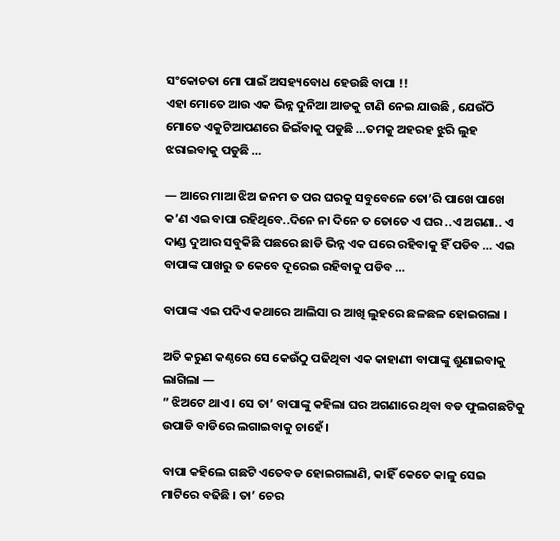ସଂକୋଚତା ମୋ ପାଇଁ ଅସହ୍ୟବୋଧ ହେଉଛି ବାପା !!
ଏହା ମୋତେ ଆଉ ଏକ ଭିନ୍ନ ଦୁନିଆ ଆଡକୁ ଟାଣି ନେଇ ଯାଉଛି , ଯେଉଁଠି ମୋତେ ଏକୁଟିଆପଣରେ ଜିଇଁବାକୁ ପଡୁଛି …ତମକୁ ଅହରହ ଝୁରି ଲୁହ ଝରାଇବାକୁ ପଡୁଛି …

— ଆରେ ମାଆ ଝିଅ ଜନମ ତ ପର ଘରକୁ ସବୁବେଳେ ତୋ’ରି ପାଖେ ପାଖେ କ’ଣ ଏଇ ବାପା ରହିଥିବେ..ଦିନେ ନା ଦିନେ ତ ତୋତେ ଏ ଘର ..ଏ ଅଗଣା.. ଏ ଦାଣ୍ଡ ଦୁଆର ସବୁକିଛି ପଛରେ ଛାଡି ଭିନ୍ନ ଏକ ଘରେ ରହିବାକୁ ହିଁ ପଡିବ … ଏଇ ବାପାଙ୍କ ପାଖରୁ ତ କେବେ ଦୂରେଇ ରହିବାକୁ ପଡିବ …

ବାପାଙ୍କ ଏଇ ପଦିଏ କଥାରେ ଆଲିସା ର ଆଖି ଲୁହରେ ଛଳଛଳ ହୋଇଗଲା ।

ଅତି କରୁଣ କଣ୍ଠରେ ସେ କେଉଁଠୁ ପଢିଥିବା ଏକ କାହାଣୀ ବାପାଙ୍କୁ ଶୁଣାଇବାକୁ ଲାଗିଲା —
” ଝିଅଟେ ଥାଏ । ସେ ତା’ ବାପାଙ୍କୁ କହିଲା ଘର ଅଗଣାରେ ଥିବା ବଡ ଫୁଲଗଛଟିକୁ ଉପାଡି ବାଡିରେ ଲଗାଇବାକୁ ଚାହେଁ ।

ବାପା କହିଲେ ଗଛଟି ଏତେବଡ ହୋଇଗଲାଣି, କାହିଁ କେତେ କାଳୁ ସେଇ ମାଟିରେ ବଢିଛି । ତା’ ଚେର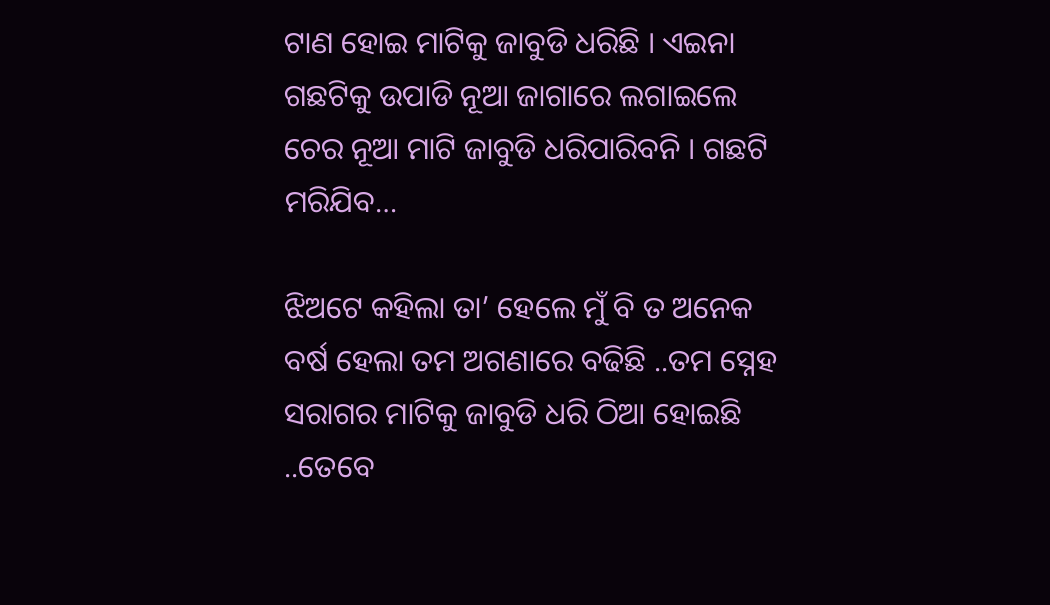ଟାଣ ହୋଇ ମାଟିକୁ ଜାବୁଡି ଧରିଛି । ଏଇନା ଗଛଟିକୁ ଉପାଡି ନୂଆ ଜାଗାରେ ଲଗାଇଲେ ଚେର ନୂଆ ମାଟି ଜାବୁଡି ଧରିପାରିବନି । ଗଛଟି ମରିଯିବ…

ଝିଅଟେ କହିଲା ତା’ ହେଲେ ମୁଁ ବି ତ ଅନେକ ବର୍ଷ ହେଲା ତମ ଅଗଣାରେ ବଢିଛି ..ତମ ସ୍ନେହ ସରାଗର ମାଟିକୁ ଜାବୁଡି ଧରି ଠିଆ ହୋଇଛି ..ତେବେ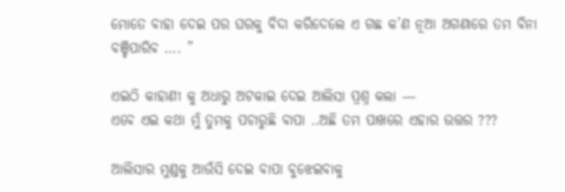ମୋତେ ବାହା ଦେଇ ପର ଘରକୁ ବିଦା କରିଦେଲେ ଏ ଗଛ କ’ଣ ନୂଆ ଅଗଣାରେ ତମ ବିନା ବଞ୍ଚିପାରିବ …. ”

ଏଇଠି କାହାଣୀ କୁ ଅଧାରୁ ଅଟକାଇ ଦେଇ ଆଲିସା ପ୍ରଶ୍ନ କଲା —
ଏବେ ଏଇ କଥା ମୁଁ ତୁମକୁ ପଚାରୁଛି ବାପା ..ଅଛି ତମ ପାଖରେ ଏହାର ଉତ୍ତର ???

ଆଲିସାର ମୁଣ୍ଡକୁ ଆଉଁସି ଦେଇ ବାପା ବୁଝେଇବାକୁ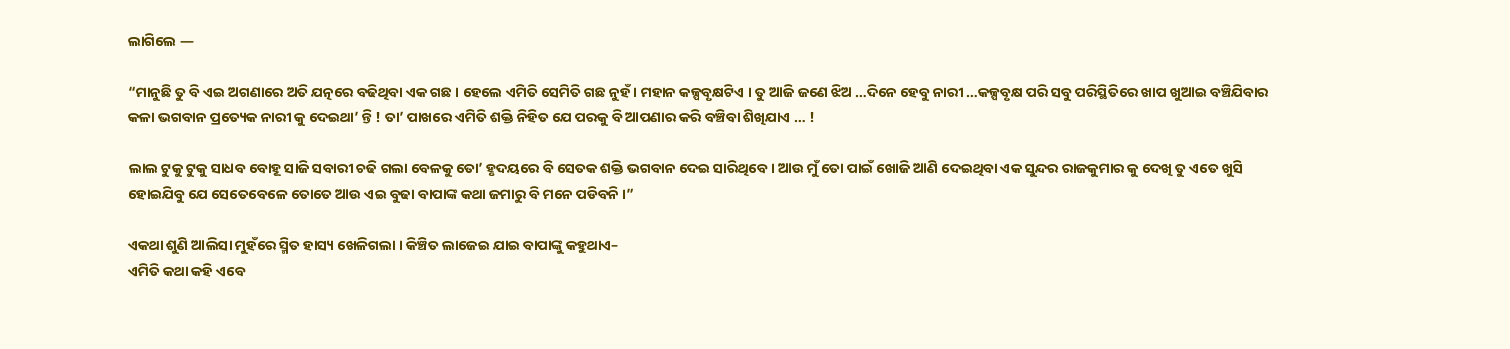ଲାଗିଲେ —

“ମାନୁଛି ତୁ ବି ଏଇ ଅଗଣାରେ ଅତି ଯତ୍ନରେ ବଢିଥିବା ଏକ ଗଛ । ହେଲେ ଏମିତି ସେମିତି ଗଛ ନୁହଁ । ମହାନ କଳ୍ପବୃକ୍ଷଟିଏ । ତୁ ଆଜି ଜଣେ ଝିଅ …ଦିନେ ହେବୁ ନାରୀ …କଳ୍ପବୃକ୍ଷ ପରି ସବୁ ପରିସ୍ଥିତିରେ ଖାପ ଖୁଆଇ ବଞ୍ଚିଯିବାର କଳା ଭଗବାନ ପ୍ରତ୍ୟେକ ନାରୀ କୁ ଦେଇଥା’ ନ୍ତି ! ତା’ ପାଖରେ ଏମିତି ଶକ୍ତି ନିହିତ ଯେ ପରକୁ ବି ଆପଣାର କରି ବଞ୍ଚିବା ଶିଖିଯାଏ … !

ଲାଲ ଟୁକୁ ଟୁକୁ ସାଧବ ବୋହୂ ସାଜି ସବାରୀ ଚଢି ଗଲା ବେଳକୁ ତୋ’ ହୃଦୟରେ ବି ସେତକ ଶକ୍ତି ଭଗବାନ ଦେଇ ସାରିଥିବେ । ଆଉ ମୁଁ ତୋ ପାଇଁ ଖୋଜି ଆଣି ଦେଇଥିବା ଏକ ସୁନ୍ଦର ରାଜକୁମାର କୁ ଦେଖି ତୁ ଏତେ ଖୁସି ହୋଇଯିବୁ ଯେ ସେତେବେଳେ ତୋତେ ଆଉ ଏଇ ବୁଢା ବାପାଙ୍କ କଥା ଜମାରୁ ବି ମନେ ପଡିବନି ।”

ଏକଥା ଶୁଣି ଆଲିସା ମୁହଁରେ ସ୍ମିତ ହାସ୍ୟ ଖେଳିଗଲା । କିଞ୍ଚିତ ଲାଜେଇ ଯାଇ ବାପାଙ୍କୁ କହୁଥାଏ–
ଏମିତି କଥା କହି ଏବେ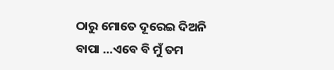ଠାରୁ ମୋତେ ଦୂରେଇ ଦିଅନି ବାପା …ଏବେ ବି ମୁଁ ତମ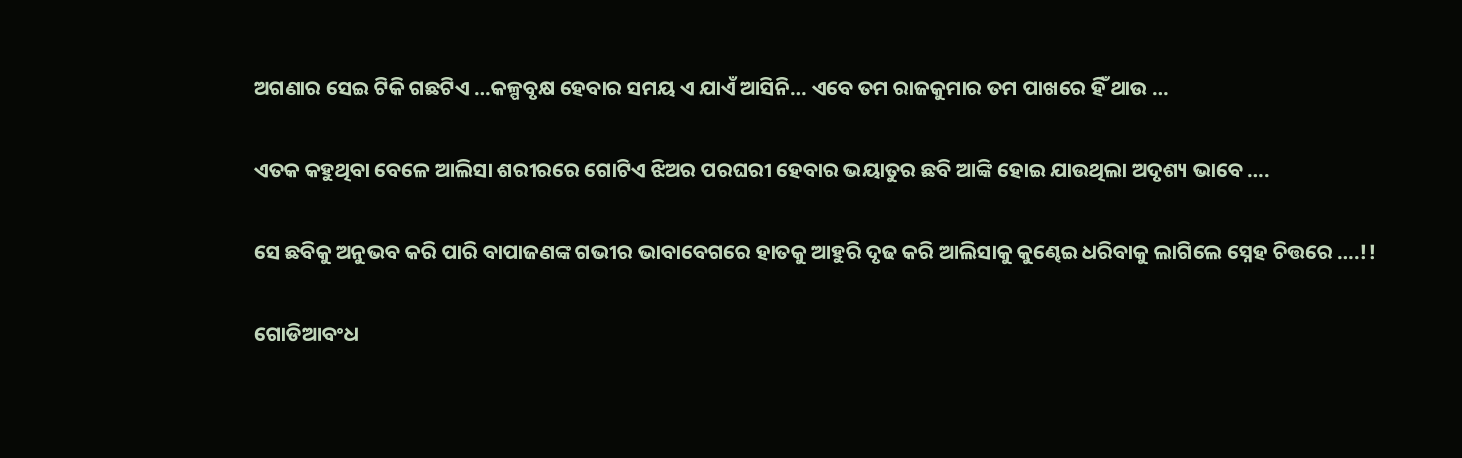ଅଗଣାର ସେଇ ଟିକି ଗଛଟିଏ …କଳ୍ପବୃକ୍ଷ ହେବାର ସମୟ ଏ ଯାଏଁ ଆସିନି… ଏବେ ତମ ରାଜକୁମାର ତମ ପାଖରେ ହିଁ ଥାଉ …

ଏତକ କହୁଥିବା ବେଳେ ଆଲିସା ଶରୀରରେ ଗୋଟିଏ ଝିଅର ପରଘରୀ ହେବାର ଭୟାତୁର ଛବି ଆଙ୍କି ହୋଇ ଯାଉଥିଲା ଅଦୃଶ୍ୟ ଭାବେ ….

ସେ ଛବିକୁ ଅନୁଭବ କରି ପାରି ବାପାଜଣଙ୍କ ଗଭୀର ଭାବାବେଗରେ ହାତକୁ ଆହୁରି ଦୃଢ କରି ଆଲିସାକୁ କୁଣ୍ଢେଇ ଧରିବାକୁ ଲାଗିଲେ ସ୍ନେହ ଚିତ୍ତରେ ….!!

ଗୋଡିଆବଂଧ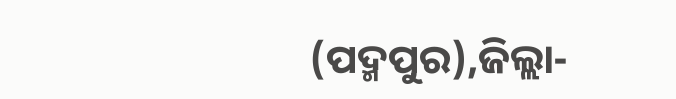(ପଦ୍ମପୁର),ଜିଲ୍ଲା-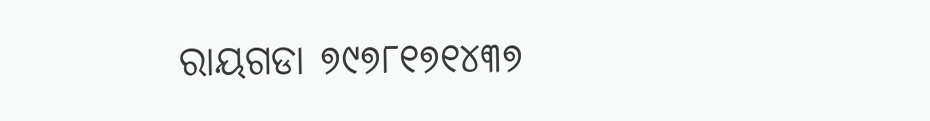ରାୟଗଡା ୭୯୭୮୧୭୧୪୩୭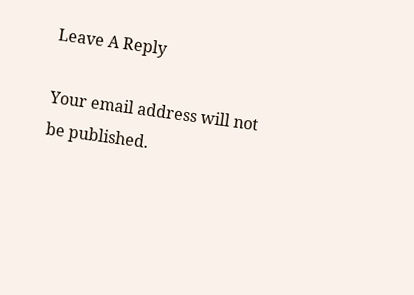Leave A Reply

Your email address will not be published.